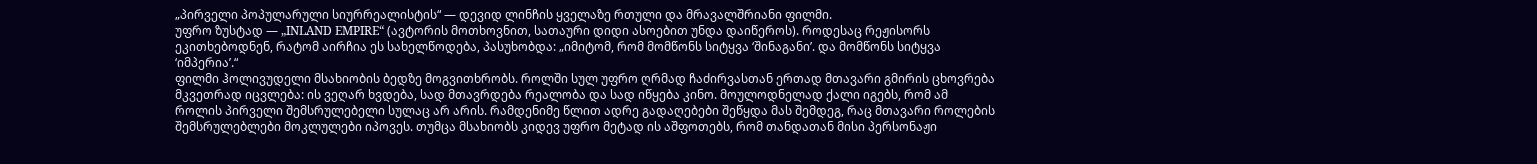„პირველი პოპულარული სიურრეალისტის“ — დევიდ ლინჩის ყველაზე რთული და მრავალშრიანი ფილმი.
უფრო ზუსტად — „INLAND EMPIRE“ (ავტორის მოთხოვნით, სათაური დიდი ასოებით უნდა დაიწეროს). როდესაც რეჟისორს ეკითხებოდნენ, რატომ აირჩია ეს სახელწოდება, პასუხობდა: „იმიტომ, რომ მომწონს სიტყვა ‘შინაგანი’. და მომწონს სიტყვა ‘იმპერია’.“
ფილმი ჰოლივუდელი მსახიობის ბედზე მოგვითხრობს. როლში სულ უფრო ღრმად ჩაძირვასთან ერთად მთავარი გმირის ცხოვრება მკვეთრად იცვლება: ის ვეღარ ხვდება, სად მთავრდება რეალობა და სად იწყება კინო. მოულოდნელად ქალი იგებს, რომ ამ როლის პირველი შემსრულებელი სულაც არ არის. რამდენიმე წლით ადრე გადაღებები შეწყდა მას შემდეგ, რაც მთავარი როლების შემსრულებლები მოკლულები იპოვეს. თუმცა მსახიობს კიდევ უფრო მეტად ის აშფოთებს, რომ თანდათან მისი პერსონაჟი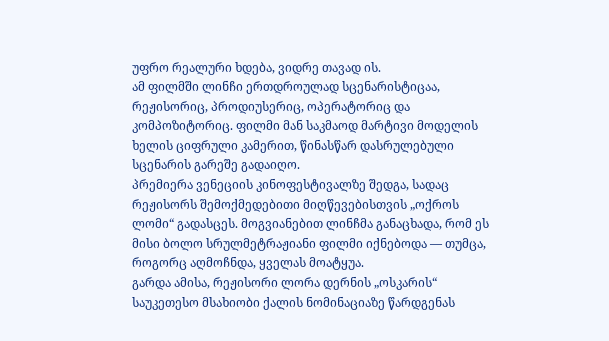უფრო რეალური ხდება, ვიდრე თავად ის.
ამ ფილმში ლინჩი ერთდროულად სცენარისტიცაა, რეჟისორიც, პროდიუსერიც, ოპერატორიც და კომპოზიტორიც. ფილმი მან საკმაოდ მარტივი მოდელის ხელის ციფრული კამერით, წინასწარ დასრულებული სცენარის გარეშე გადაიღო.
პრემიერა ვენეციის კინოფესტივალზე შედგა, სადაც რეჟისორს შემოქმედებითი მიღწევებისთვის „ოქროს ლომი“ გადასცეს. მოგვიანებით ლინჩმა განაცხადა, რომ ეს მისი ბოლო სრულმეტრაჟიანი ფილმი იქნებოდა — თუმცა, როგორც აღმოჩნდა, ყველას მოატყუა.
გარდა ამისა, რეჟისორი ლორა დერნის „ოსკარის“ საუკეთესო მსახიობი ქალის ნომინაციაზე წარდგენას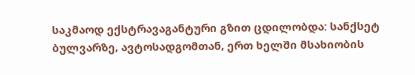საკმაოდ ექსტრავაგანტური გზით ცდილობდა: სანქსეტ ბულვარზე, ავტოსადგომთან, ერთ ხელში მსახიობის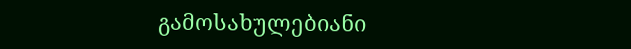გამოსახულებიანი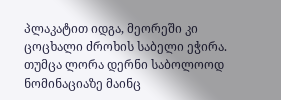პლაკატით იდგა, მეორეში კი ცოცხალი ძროხის საბელი ეჭირა. თუმცა ლორა დერნი საბოლოოდ ნომინაციაზე მაინც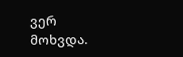ვერ მოხვდა.